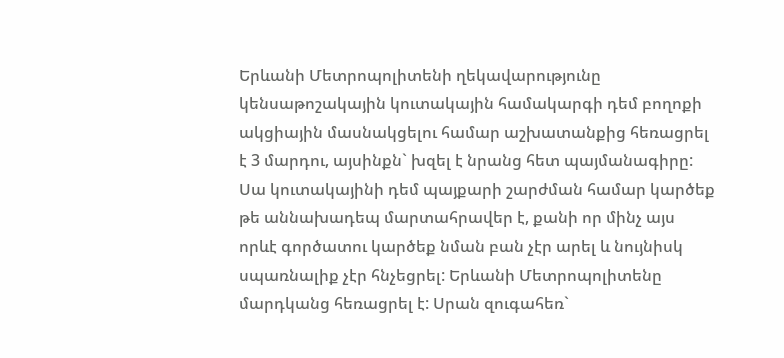Երևանի Մետրոպոլիտենի ղեկավարությունը կենսաթոշակային կուտակային համակարգի դեմ բողոքի ակցիային մասնակցելու համար աշխատանքից հեռացրել է 3 մարդու, այսինքն` խզել է նրանց հետ պայմանագիրը:
Սա կուտակայինի դեմ պայքարի շարժման համար կարծեք թե աննախադեպ մարտահրավեր է, քանի որ մինչ այս որևէ գործատու կարծեք նման բան չէր արել և նույնիսկ սպառնալիք չէր հնչեցրել: Երևանի Մետրոպոլիտենը մարդկանց հեռացրել է: Սրան զուգահեռ`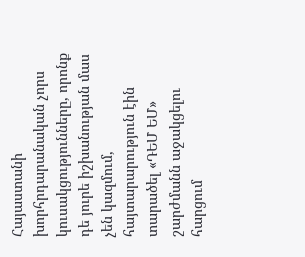Հայաստանի խորհրդարանական չորս կուսակցությունները, որոնք դե յուրե իշխանության մաս չեն կազմում, հայտարարություն էին տարածել «ԴԵՄ ԵՄ» շարժմանն աջակցելու հարցում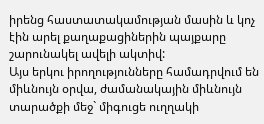իրենց հաստատակամության մասին և կոչ էին արել քաղաքացիներին պայքարը շարունակել ավելի ակտիվ:
Այս երկու իրողությունները համադրվում են միևնույն օրվա, ժամանակային միևնույն տարածքի մեջ` միգուցե ուղղակի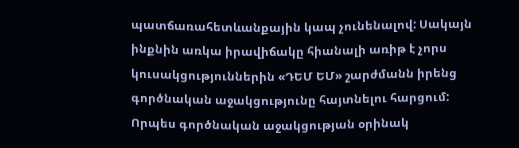պատճառահետևանքային կապ չունենալով: Սակայն ինքնին առկա իրավիճակը հիանալի առիթ է չորս կուսակցություններին «ԴԵՄ ԵՄ» շարժմանն իրենց գործնական աջակցությունը հայտնելու հարցում: Որպես գործնական աջակցության օրինակ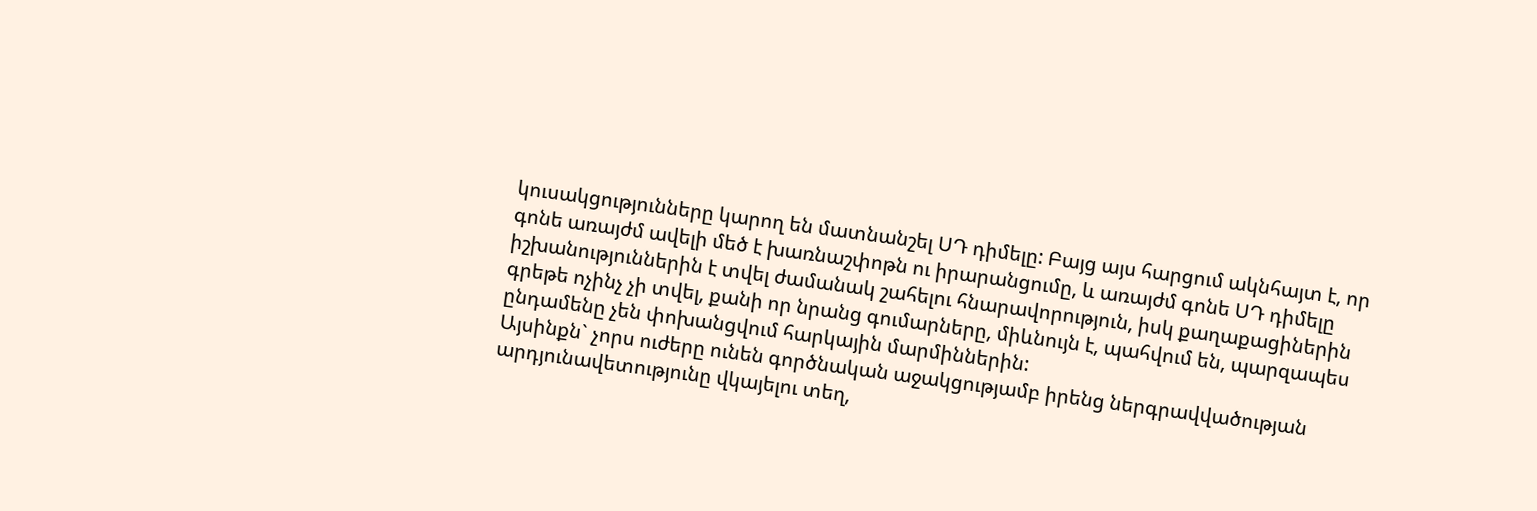կուսակցությունները կարող են մատնանշել ՍԴ դիմելը: Բայց այս հարցում ակնհայտ է, որ գոնե առայժմ ավելի մեծ է խառնաշփոթն ու իրարանցումը, և առայժմ գոնե ՍԴ դիմելը իշխանություններին է տվել ժամանակ շահելու հնարավորություն, իսկ քաղաքացիներին գրեթե ոչինչ չի տվել, քանի որ նրանց գումարները, միևնույն է, պահվում են, պարզապես ընդամենը չեն փոխանցվում հարկային մարմիններին:
Այսինքն` չորս ուժերը ունեն գործնական աջակցությամբ իրենց ներգրավվածության արդյունավետությունը վկայելու տեղ,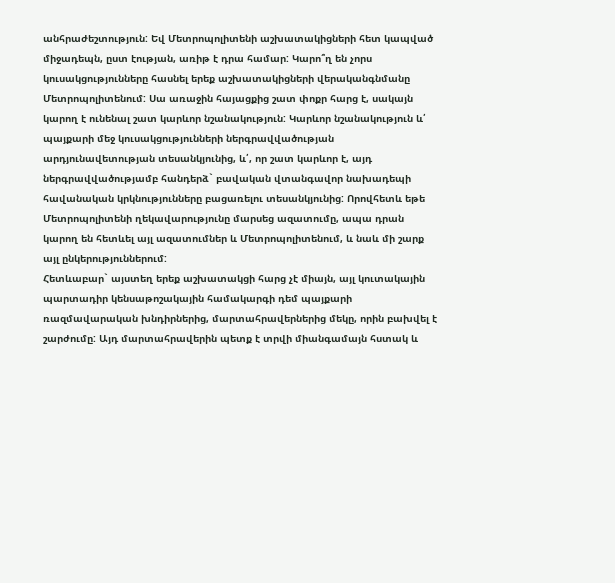անհրաժեշտություն: Եվ Մետրոպոլիտենի աշխատակիցների հետ կապված միջադեպն, ըստ էության, առիթ է դրա համար: Կարո՞ղ են չորս կուսակցությունները հասնել երեք աշխատակիցների վերականգնմանը Մետրոպոլիտենում: Սա առաջին հայացքից շատ փոքր հարց է, սակայն կարող է ունենալ շատ կարևոր նշանակություն: Կարևոր նշանակություն և՛ պայքարի մեջ կուսակցությունների ներգրավվածության արդյունավետության տեսանկյունից, և՛, որ շատ կարևոր է, այդ ներգրավվածությամբ հանդերձ` բավական վտանգավոր նախադեպի հավանական կրկնությունները բացառելու տեսանկյունից: Որովհետև եթե Մետրոպոլիտենի ղեկավարությունը մարսեց ազատումը, ապա դրան կարող են հետևել այլ ազատումներ և Մետրոպոլիտենում, և նաև մի շարք այլ ընկերություններում:
Հետևաբար` այստեղ երեք աշխատակցի հարց չէ միայն, այլ կուտակային պարտադիր կենսաթոշակային համակարգի դեմ պայքարի ռազմավարական խնդիրներից, մարտահրավերներից մեկը, որին բախվել է շարժումը: Այդ մարտահրավերին պետք է տրվի միանգամայն հստակ և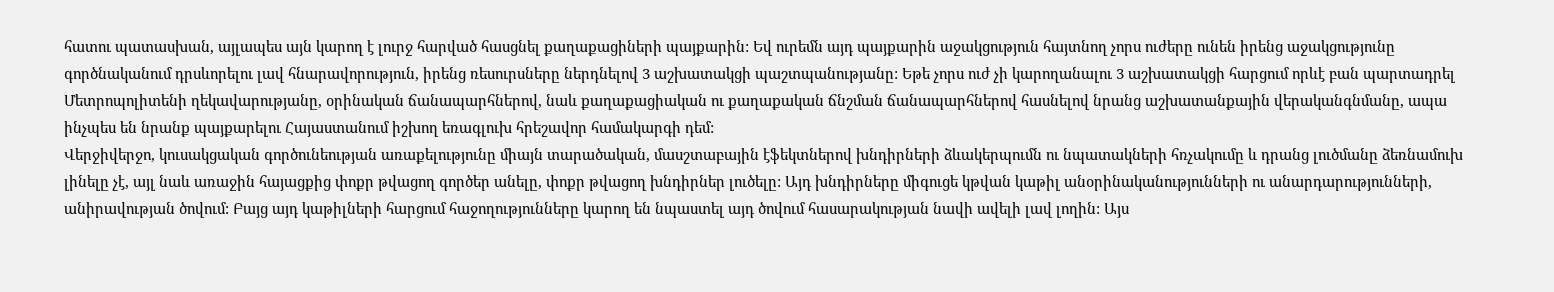հատու պատասխան, այլապես այն կարող է լուրջ հարված հասցնել քաղաքացիների պայքարին: Եվ ուրեմն այդ պայքարին աջակցություն հայտնող չորս ուժերը ունեն իրենց աջակցությունը գործնականում դրսևորելու լավ հնարավորություն, իրենց ռեսուրսները ներդնելով 3 աշխատակցի պաշտպանությանը: Եթե չորս ուժ չի կարողանալու 3 աշխատակցի հարցում որևէ բան պարտադրել Մետրոպոլիտենի ղեկավարությանը, օրինական ճանապարհներով, նաև քաղաքացիական ու քաղաքական ճնշման ճանապարհներով հասնելով նրանց աշխատանքային վերականգնմանը, ապա ինչպես են նրանք պայքարելու Հայաստանում իշխող եռագլուխ հրեշավոր համակարգի դեմ:
Վերջիվերջո, կուսակցական գործունեության առաքելությունը միայն տարածական, մասշտաբային էֆեկտներով խնդիրների ձևակերպումն ու նպատակների հռչակումը և դրանց լուծմանը ձեռնամուխ լինելը չէ, այլ նաև առաջին հայացքից փոքր թվացող գործեր անելը, փոքր թվացող խնդիրներ լուծելը: Այդ խնդիրները միգուցե կթվան կաթիլ անօրինականությունների ու անարդարությունների, անիրավության ծովում: Բայց այդ կաթիլների հարցում հաջողությունները կարող են նպաստել այդ ծովում հասարակության նավի ավելի լավ լողին: Այս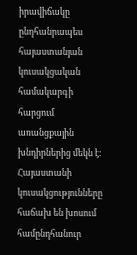իրավիճակը ընդհանրապես հայաստանյան կուսակցական համակարգի հարցում առանցքային խնդիրներից մեկն է:
Հայաստանի կուսակցությունները հաճախ են խոսում համընդհանուր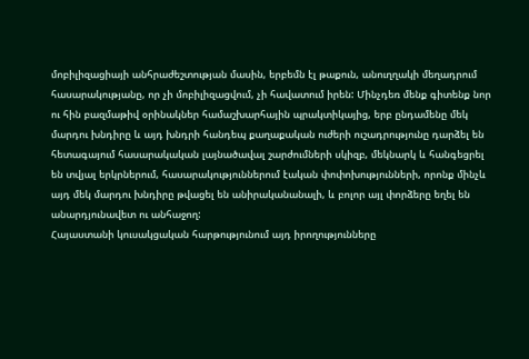մոբիլիզացիայի անհրաժեշտության մասին, երբեմն էլ թաքուն, անուղղակի մեղադրում հասարակությանը, որ չի մոբիլիզացվում, չի հավատում իրեն: Մինչդեռ մենք գիտենք նոր ու հին բազմաթիվ օրինակներ համաշխարհային պրակտիկայից, երբ ընդամենը մեկ մարդու խնդիրը և այդ խնդրի հանդեպ քաղաքական ուժերի ուշադրությունը դարձել են հետագայում հասարակական լայնածավալ շարժումների սկիզբ, մեկնարկ և հանգեցրել են տվյալ երկրներում, հասարակություններում էական փոփոխությունների, որոնք մինչև այդ մեկ մարդու խնդիրը թվացել են անիրականանալի, և բոլոր այլ փորձերը եղել են անարդյունավետ ու անհաջող:
Հայաստանի կուսակցական հարթությունում այդ իրողությունները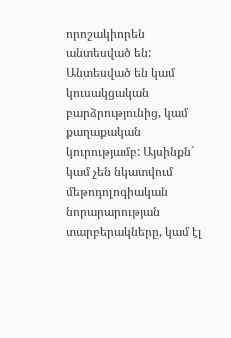որոշակիորեն անտեսված են: Անտեսված են կամ կուսակցական բարձրությունից, կամ քաղաքական կուրությամբ: Այսինքն` կամ չեն նկատվում մեթոդոլոգիական նորարարության տարբերակները, կամ էլ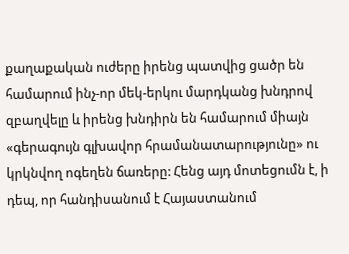քաղաքական ուժերը իրենց պատվից ցածր են համարում ինչ-որ մեկ-երկու մարդկանց խնդրով զբաղվելը և իրենց խնդիրն են համարում միայն «գերագույն գլխավոր հրամանատարությունը» ու կրկնվող ոգեղեն ճառերը: Հենց այդ մոտեցումն է, ի դեպ, որ հանդիսանում է Հայաստանում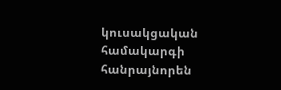կուսակցական համակարգի հանրայնորեն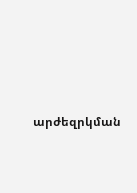արժեզրկման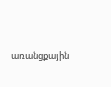առանցքային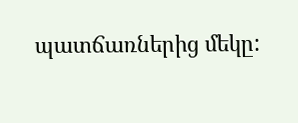պատճառներից մեկը: